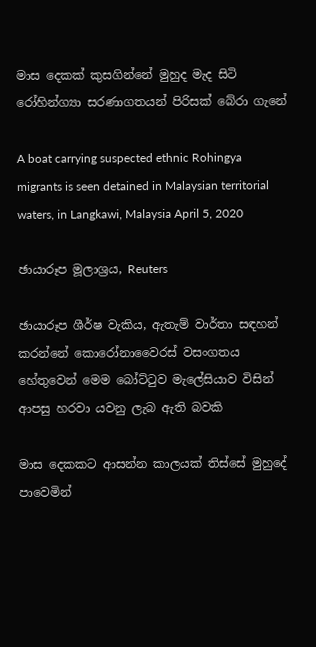මාස දෙකක් කුසගින්නේ මුහුද මැද සිටි රෝහින්ග්‍යා සරණාගතයන් පිරිසක් බේරා ගැනේ

A boat carrying suspected ethnic Rohingya migrants is seen detained in Malaysian territorial waters, in Langkawi, Malaysia April 5, 2020

ඡායාරූප මූලාශ්‍රය, Reuters

ඡායාරූප ශීර්ෂ වැකිය, ඇතැම් වාර්තා සඳහන් කරන්නේ කොරෝනාවෛරස් වසංගතය හේතුවෙන් මෙම බෝට්ටුව මැලේසියාව විසින් ආපසු හරවා යවනු ලැබ ඇති බවකි

මාස දෙකකට ආසන්න කාලයක් තිස්සේ මුහුදේ පාවෙමින්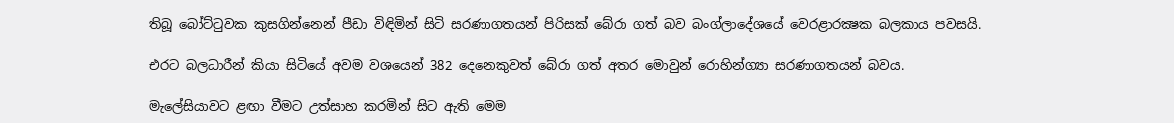තිබූ බෝට්ටුවක කුසගින්නෙන් පීඩා විඳිමින් සිටි සරණාගතයන් පිරිසක් බේරා ගත් බව බංග්ලාදේශයේ වෙරළාරක්‍ෂක බලකාය පවසයි.

එරට බලධාරීන් කියා සිටියේ අවම වශයෙන් 382 දෙනෙකුවත් බේරා ගත් අතර මොවුන් රොහින්ග්‍යා සරණාගතයන් බවය.

මැලේසියාවට ළඟා වීමට උත්සාහ කරමින් සිට ඇති මෙම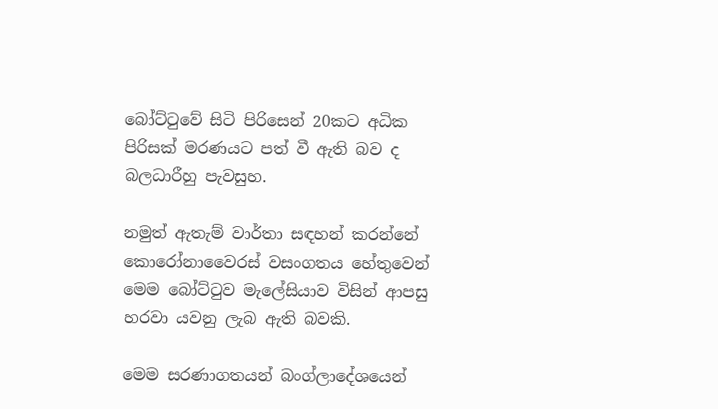බෝට්ටුවේ සිටි පිරිසෙන් 20කට අධික පිරිසක් මරණයට පත් වී ඇති බව ද බලධාරීහු පැවසුහ.

නමුත් ඇතැම් වාර්තා සඳහන් කරන්නේ කොරෝනාවෛරස් වසංගතය හේතුවෙන් මෙම බෝට්ටුව මැලේසියාව විසින් ආපසු හරවා යවනු ලැබ ඇති බවකි.

මෙම සරණාගතයන් බංග්ලාදේශයෙන්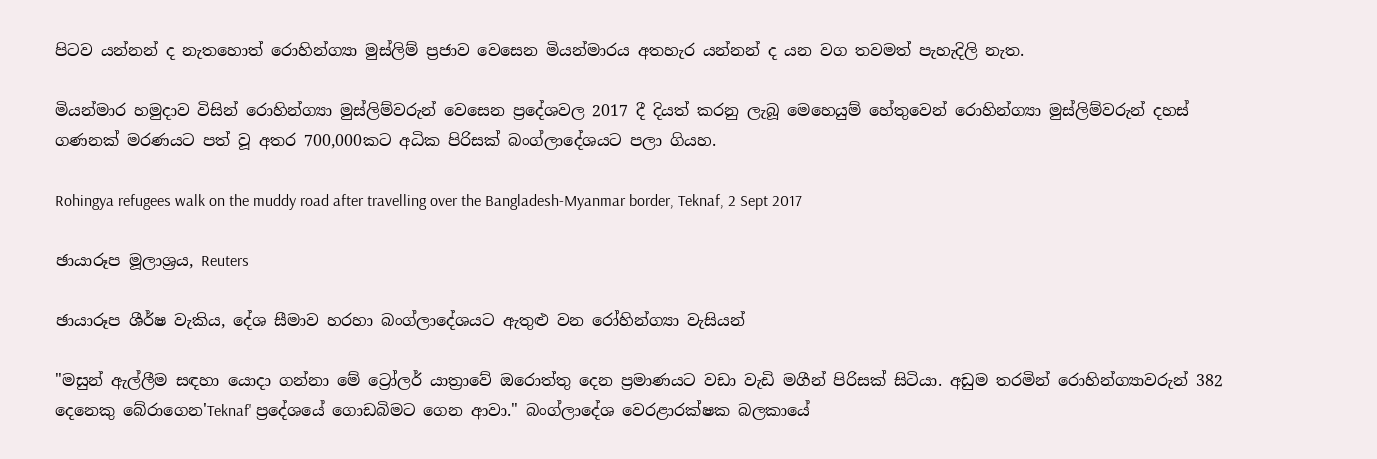පිටව යන්නන් ද නැතහොත් රොහින්ග්‍යා මුස්ලිම් ප්‍රජාව වෙසෙන මියන්මාරය අතහැර යන්නන් ද යන වග තවමත් පැහැදිලි නැත.

මියන්මාර හමුදාව විසින් රොහින්ග්‍යා මුස්ලිම්වරුන් වෙසෙන ප්‍රදේශවල 2017 දී දියත් කරනු ලැබූ මෙහෙයුම් හේතුවෙන් රොහින්ග්‍යා මුස්ලිම්වරුන් දහස් ගණනක් මරණයට පත් වූ අතර 700,000කට අධික පිරිසක් බංග්ලාදේශයට පලා ගියහ.

Rohingya refugees walk on the muddy road after travelling over the Bangladesh-Myanmar border, Teknaf, 2 Sept 2017

ඡායාරූප මූලාශ්‍රය, Reuters

ඡායාරූප ශීර්ෂ වැකිය, දේශ සීමාව හරහා බංග්ලාදේශයට ඇතුළු වන රෝහින්ග්‍යා වැසියන්

"මසුන් ඇල්ලීම සඳහා යොදා ගන්නා මේ ට්‍රෝලර් යාත්‍රාවේ ඔරොත්තු දෙන ප්‍රමාණයට වඩා වැඩි මගීන් පිරිසක් සිටියා. අඩුම තරමින් රොහින්ග්‍යාවරුන් 382 දෙනෙකු බේරාගෙන'Teknaf' ප්‍රදේශයේ ගොඩබිමට ගෙන ආවා." බංග්ලාදේශ වෙරළාරක්ෂක බලකායේ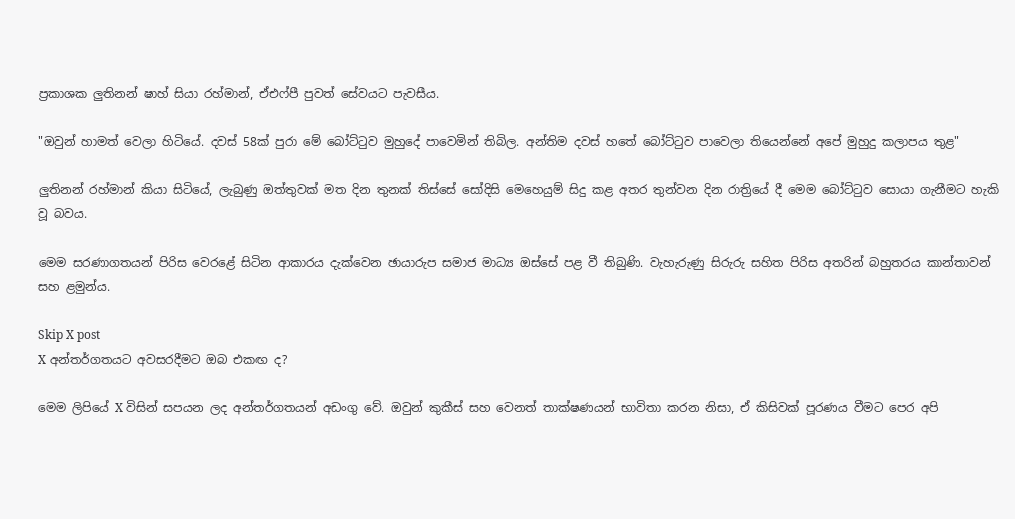ප්‍රකාශක ලුතිනන් ෂාහ් සියා රහ්මාන්, ඒඑෆ්පී පුවත් සේවයට පැවසීය.

"ඔවුන් හාමත් වෙලා හිටියේ. දවස් 58ක් පුරා මේ බෝට්ටුව මුහුදේ පාවෙමින් තිබිල. අන්තිම දවස් හතේ බෝට්ටුව පාවෙලා තියෙන්නේ අපේ මුහුදු කලාපය තුළ"

ලුතිනන් රහ්මාන් කියා සිටියේ, ලැබුණු ඔත්තුවක් මත දින තුනක් තිස්සේ සෝදිසි මෙහෙයුම් සිදු කළ අතර තුන්වන දින රාත්‍රියේ දී මෙම බෝට්ටුව සොයා ගැනීමට හැකි වූ බවය.

මෙම සරණාගතයන් පිරිස වෙරළේ සිටින ආකාරය දැක්වෙන ඡායාරුප සමාජ මාධ්‍ය ඔස්සේ පළ වී තිබුණි. වැහැරුණු සිරුරු සහිත පිරිස අතරින් බහුතරය කාන්තාවන් සහ ළමුන්ය.

Skip X post
X අන්තර්ගතයට අවසරදීමට ඔබ එකඟ ද?

මෙම ලිපියේ X විසින් සපයන ලද අන්තර්ගතයන් අඩංගු වේ. ඔවුන් කුකීස් සහ වෙනත් තාක්ෂණයන් භාවිතා කරන නිසා, ඒ කිසිවක් පූරණය වීමට පෙර අපි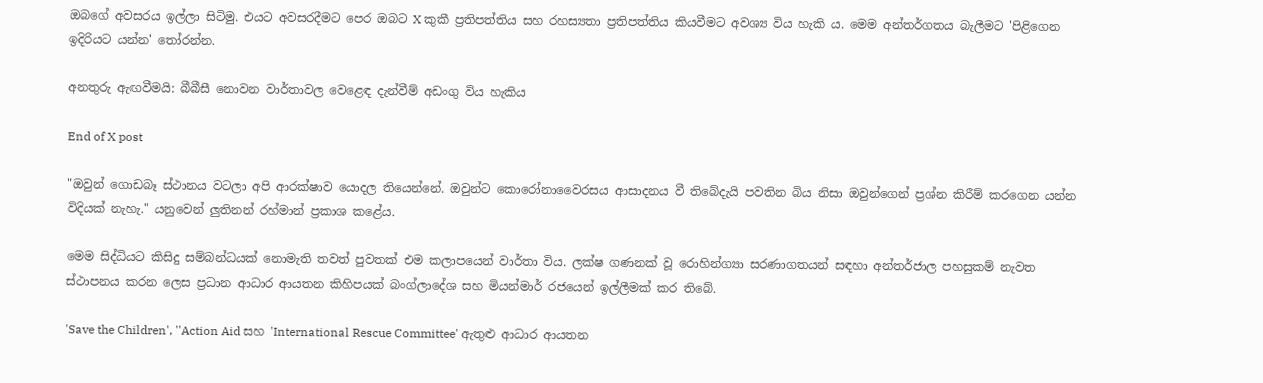ඔබගේ අවසරය ඉල්ලා සිටිමු. එයට අවසරදීමට පෙර ඔබට X කුකී ප්‍රතිපත්තිය සහ රහස්‍යතා ප්‍රතිපත්තිය කියවීමට අවශ්‍ය විය හැකි ය. මෙම අන්තර්ගතය බැලීමට 'පිළිගෙන ඉදිරියට යන්න' තෝරන්න.

අනතුරු ඇඟවීමයි: බීබීසී නොවන වාර්තාවල වෙළෙඳ දැන්වීම් අඩංගු විය හැකිය

End of X post

"ඔවුන් ගොඩබෑ ස්ථානය වටලා අපි ආරක්ෂාව යොදල තියෙන්නේ. ඔවුන්ට කොරෝනාවෛරසය ආසාදනය වී තිබේදැයි පවතින බිය නිසා ඔවුන්ගෙන් ප්‍රශ්න කිරීම් කරගෙන යන්න විදියක් නැහැ." යනුවෙන් ලුතිනන් රහ්මාන් ප්‍රකාශ කළේය.

මෙම සිද්ධියට කිසිදු සම්බන්ධයක් නොමැති තවත් පුවතක් එම කලාපයෙන් වාර්තා විය. ලක්ෂ ගණනක් වූ රොහින්ග්‍යා සරණාගතයන් සඳහා අන්තර්ජාල පහසුකම් නැවත ස්ථාපනය කරන ලෙස ප්‍රධාන ආධාර ආයතන කිහිපයක් බංග්ලාදේශ සහ මියන්මාර් රජයෙන් ඉල්ලීමක් කර තිබේ.

'Save the Children', ''Action Aid සහ 'International Rescue Committee' ඇතුළු ආධාර ආයතන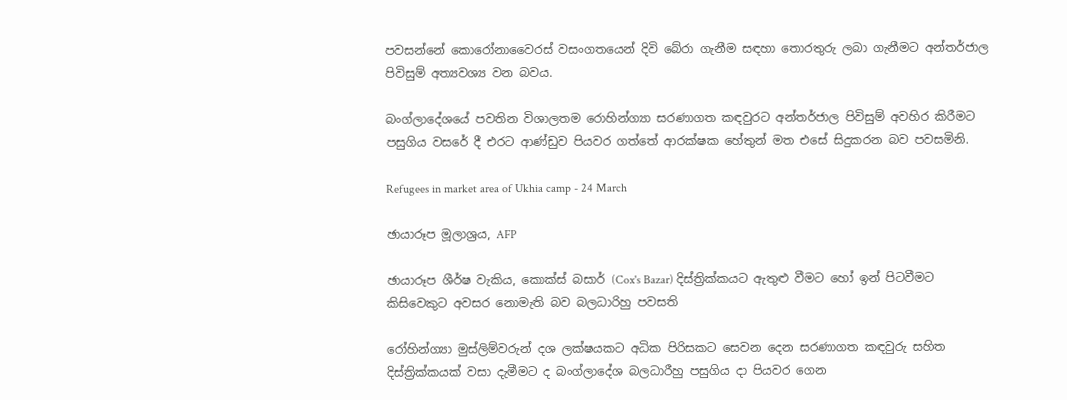පවසන්නේ කොරෝනාවෛරස් වසංගතයෙන් දිවි බේරා ගැනීම සඳහා තොරතුරු ලබා ගැනීමට අන්තර්ජාල පිවිසුම් අත්‍යවශ්‍ය වන බවය.

බංග්ලාදේශයේ පවතින විශාලතම රොහින්ග්‍යා සරණාගත කඳවුරට අන්තර්ජාල පිවිසුම් අවහිර කිරීමට පසුගිය වසරේ දී එරට ආණ්ඩුව පියවර ගත්තේ ආරක්ෂක හේතුන් මත එසේ සිදුකරන බව පවසමිනි.

Refugees in market area of Ukhia camp - 24 March

ඡායාරූප මූලාශ්‍රය, AFP

ඡායාරූප ශීර්ෂ වැකිය, කොක්ස් බසාර් (Cox's Bazar) දිස්ත්‍රික්කයට ඇතුළු වීමට හෝ ඉන් පිටවීමට කිසිවෙකුට අවසර නොමැති බව බලධාරිහු පවසති

රෝහින්ග්‍යා මුස්ලිම්වරුන් දශ ලක්ෂයකට අධික පිරිසකට සෙවන දෙන සරණාගත කඳවුරු සහිත දිස්ත්‍රික්කයක් වසා දැමීමට ද බංග්ලාදේශ බලධාරීහු පසුගිය දා පියවර ගෙන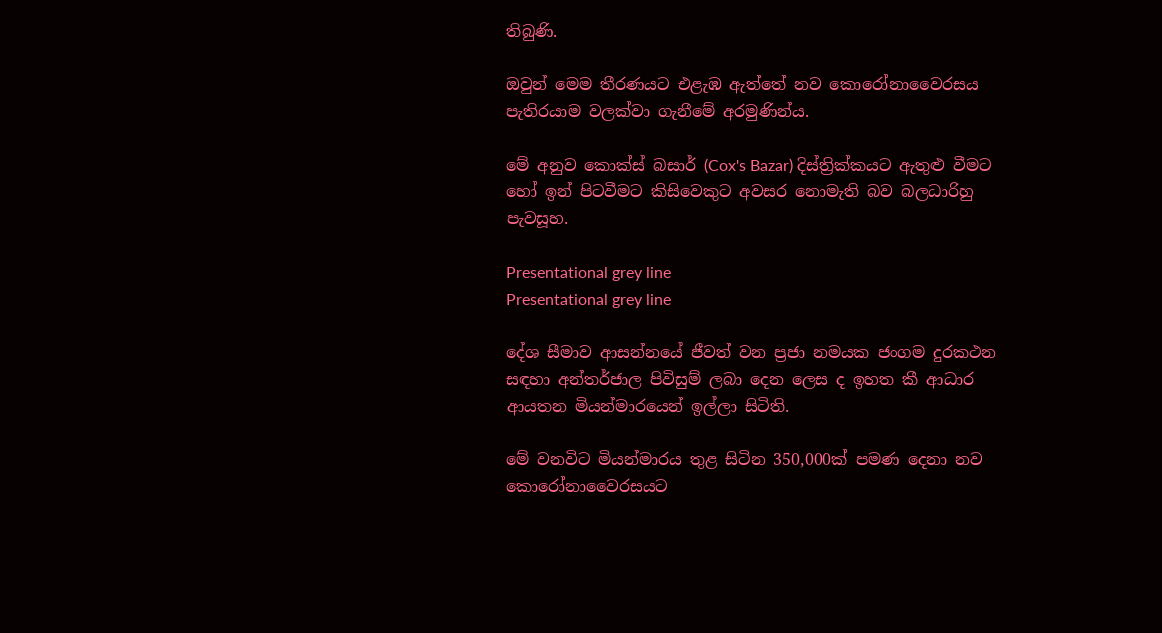තිබුණි.

ඔවුන් මෙම තීරණයට එළැඹ ඇත්තේ නව කොරෝනාවෛරසය පැතිරයාම වලක්වා ගැනීමේ අරමුණින්ය.

මේ අනුව කොක්ස් බසාර් (Cox's Bazar) දිස්ත්‍රික්කයට ඇතුළු වීමට හෝ ඉන් පිටවීමට කිසිවෙකුට අවසර නොමැති බව බලධාරිහු පැවසූහ.

Presentational grey line
Presentational grey line

දේශ සීමාව ආසන්නයේ ජීවත් වන ප්‍රජා නමයක ජංගම දුරකථන සඳහා අන්තර්ජාල පිවිසුම් ලබා දෙන ලෙස ද ඉහත කී ආධාර ආයතන මියන්මාරයෙන් ඉල්ලා සිටිති.

මේ වනවිට මියන්මාරය තුළ සිටින 350,000ක් පමණ දෙනා නව කොරෝනාවෛරසයට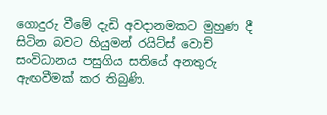ගොදුරු වීමේ දැඩි අවදානමකට මුහුණ දී සිටින බවට හියුමන් රයිට්ස් වොච් සංවිධානය පසුගිය සතියේ අනතුරු ඇඟවීමක් කර තිබුණි.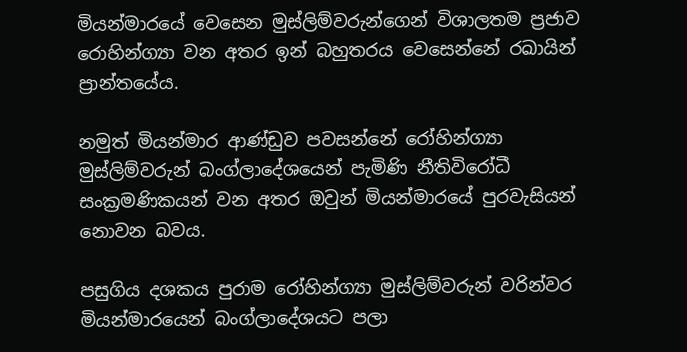මියන්මාරයේ වෙසෙන මුස්ලිම්වරුන්ගෙන් විශාලතම ප්‍රජාව රොහින්ග්‍යා වන අතර ඉන් බහුතරය වෙසෙන්නේ රඛායින් ප්‍රාන්තයේය.

නමුත් මියන්මාර ආණ්ඩුව පවසන්නේ රෝහින්ග්‍යා මුස්ලිම්වරුන් බංග්ලාදේශයෙන් පැමිණි නීතිවිරෝධී සංක්‍රමණිකයන් වන අතර ඔවුන් මියන්මාරයේ පුරවැසියන් නොවන බවය.

පසුගිය දශකය පුරාම රෝහින්ග්‍යා මුස්ලිම්වරුන් වරින්වර මියන්මාරයෙන් බංග්ලාදේශයට පලා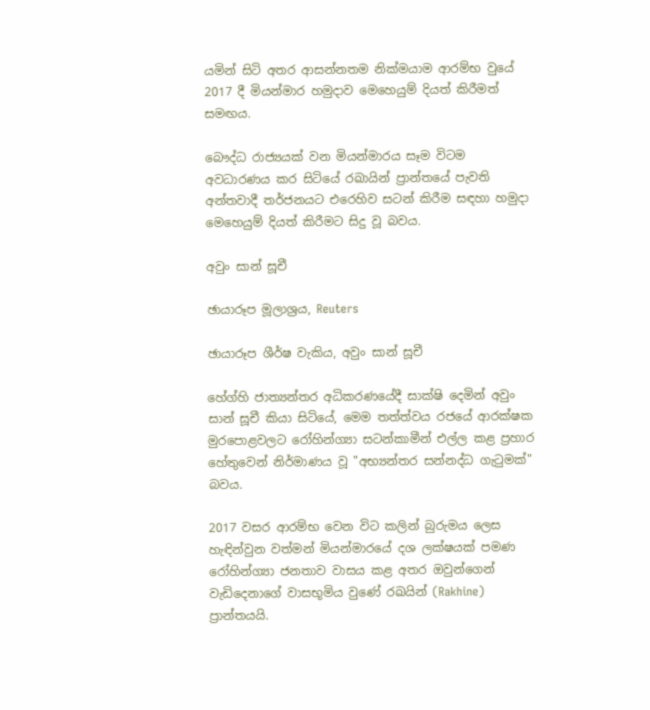යමින් සිටි අතර ආසන්නතම නික්මයාම ආරම්භ වුයේ 2017 දී මියන්මාර හමුදාව මෙහෙයුම් දියත් කිරීමත් සමඟය.

බෞද්ධ රාජ්‍යයක් වන මියන්මාරය සෑම විටම අවධාරණය කර සිටියේ රඛායින් ප්‍රාන්තයේ පැවති අන්තවාදී තර්ජනයට එරෙහිව සටන් කිරීම සඳහා හමුදා මෙහෙයුම් දියත් කිරීමට සිදු වූ බවය.

අවුං සාන් සූචී

ඡායාරූප මූලාශ්‍රය, Reuters

ඡායාරූප ශීර්ෂ වැකිය, අවුං සාන් සූචී

හේග්හි ජාත්‍යන්තර අධිකරණයේදී සාක්ෂි දෙමින් අවුං සාන් සූචී කියා සිටියේ, මෙම තත්ත්වය රජයේ ආරක්ෂක මුරපොළවලට රෝහින්ග්‍යා සටන්කාමීන් එල්ල කළ ප්‍රහාර හේතුවෙන් නිර්මාණය වූ "අභ්‍යන්තර සන්නද්ධ ගැටුමක්" බවය.

2017 වසර ආරම්භ වෙන විට කලින් බුරුමය ලෙස හැඳින්වුන වත්මන් මියන්මාරයේ දශ ලක්ෂයක් පමණ රෝහින්ග්‍යා ජනතාව වාසය කළ අතර ඔවුන්ගෙන් වැඩිදෙනාගේ වාසභූමිය වුණේ රඛයින් (Rakhine) ප්‍රාන්තයයි.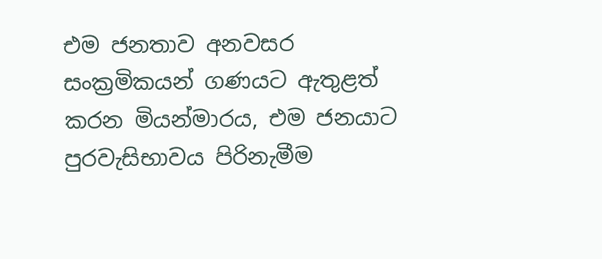එම ජනතාව අනවසර සංක්‍රමිකයන් ගණයට ඇතුළත් කරන මියන්මාරය, එම ජනයාට පුරවැසිභාවය පිරිනැමීම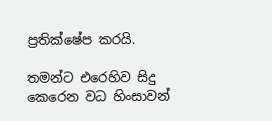ප්‍රතික්ෂේප කරයි.

තමන්ට එරෙහිව සිදු කෙරෙන වධ හිංසාවන්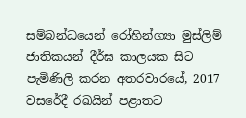සම්බන්ධයෙන් රෝහින්ග්‍යා මුස්ලිම් ජාතිකයන් දීර්ඝ කාලයක සිට පැමිණිලි කරන අතරවාරයේ, 2017 වසරේදී රඛයින් පළාතට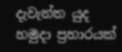දැවැන්ත යුද හමුදා ප්‍රහාරයක්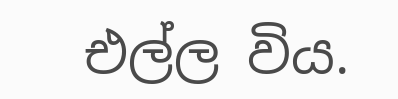එල්ල විය.